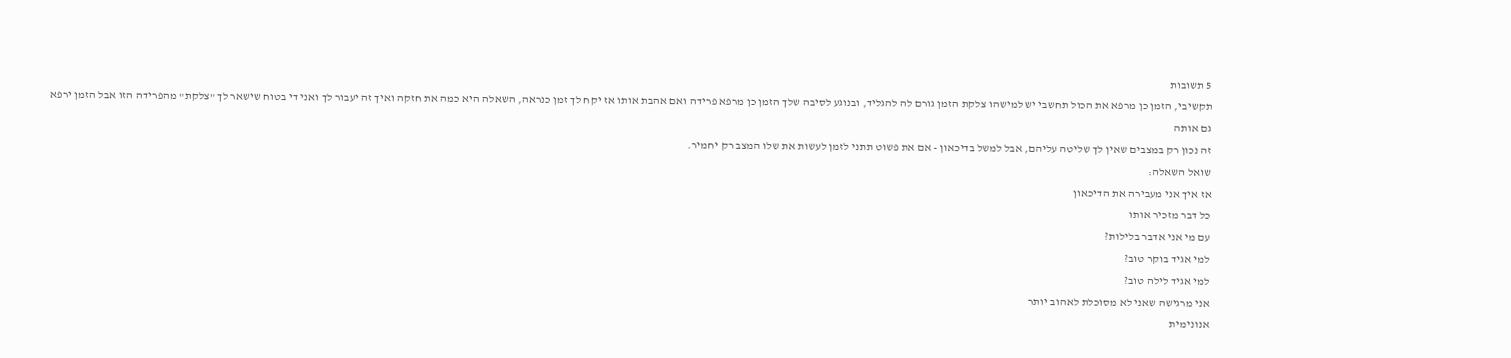5 תשובות
תקשיבי, הזמן כן מרפא את הכול תחשבי יש למישהו צלקת הזמן גורם לה להגליד, ובנוגע לסיבה שלך הזמן כן מרפא פרידה ואם אהבת אותו אז יקח לך זמן כנראה, השאלה היא כמה את חזקה ואיך זה יעבור לך ואני די בטוח שישאר לך "צלקת" מהפרידה הזו אבל הזמן ירפא גם אותה
זה נכון רק במצבים שאין לך שליטה עליהם, אבל למשל בדיכאון - אם את פשוט תתני לזמן לעשות את שלו המצב רק יחמיר.
שואל השאלה:
אז איך אני מעבירה את הדיכאון
כל דבר מזכיר אותו
עם מי אני אדבר בלילות?
למי אגיד בוקר טוב?
למי אגיד לילה טוב?
אני מרגישה שאני לא מסוכלת לאהוב יותר
אנונימית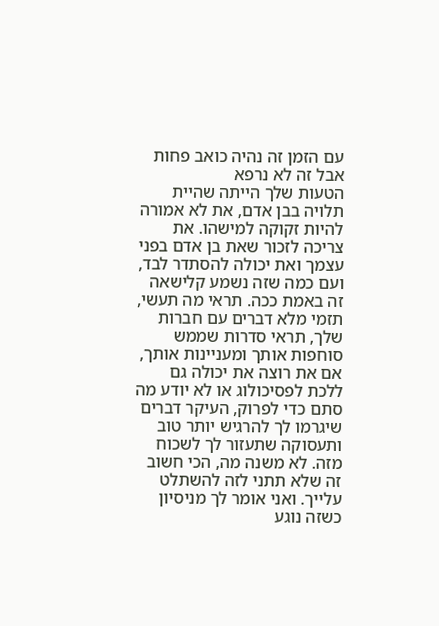עם הזמן זה נהיה כואב פחות אבל זה לא נרפא
הטעות שלך הייתה שהיית תלויה בבן אדם, את לא אמורה להיות זקוקה למישהו. את צריכה לזכור שאת בן אדם בפני עצמך ואת יכולה להסתדר לבד, ועם כמה שזה נשמע קלישאה זה באמת ככה. תראי מה תעשי, תזמי מלא דברים עם חברות שלך, תראי סדרות שממש סוחפות אותך ומעניינות אותך, אם את רוצה את יכולה גם ללכת לפסיכולוג או לא יודע מה סתם כדי לפרוק, העיקר דברים שיגרמו לך להרגיש יותר טוב ותעסוקה שתעזור לך לשכוח מזה. לא משנה מה, הכי חשוב זה שלא תתני לזה להשתלט עלייך. ואני אומר לך מניסיון כשזה נוגע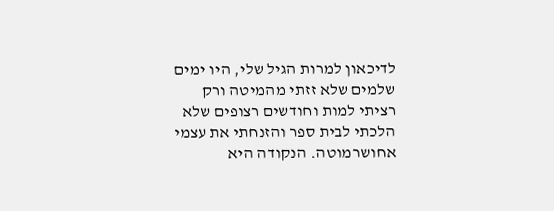לדיכאון למרות הגיל שלי, היו ימים שלמים שלא זזתי מהמיטה ורק רציתי למות וחודשים רצופים שלא הלכתי לבית ספר והזנחתי את עצמי אחושרמוטה. הנקודה היא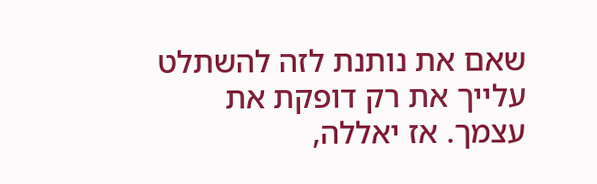שאם את נותנת לזה להשתלט עלייך את רק דופקת את עצמך. אז יאללה,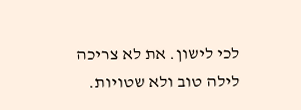לכי לישון. את לא צריכה לילה טוב ולא שטויות.